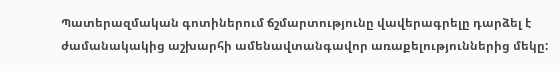Պատերազմական գոտիներում ճշմարտությունը վավերագրելը դարձել է ժամանակակից աշխարհի ամենավտանգավոր առաքելություններից մեկը: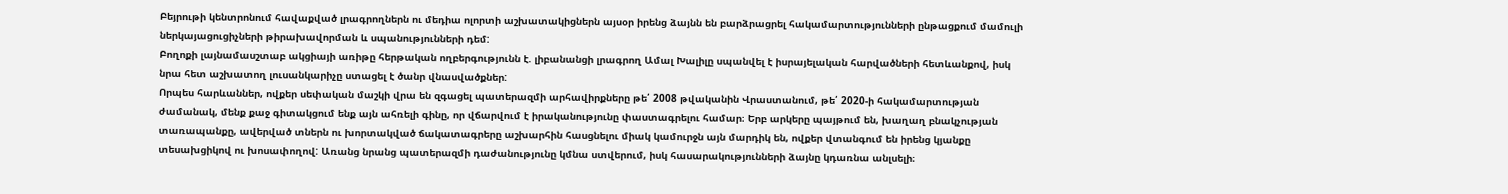Բեյրութի կենտրոնում հավաքված լրագրողներն ու մեդիա ոլորտի աշխատակիցներն այսօր իրենց ձայնն են բարձրացրել հակամարտությունների ընթացքում մամուլի ներկայացուցիչների թիրախավորման և սպանությունների դեմ:
Բողոքի լայնամասշտաբ ակցիայի առիթը հերթական ողբերգությունն է. լիբանանցի լրագրող Ամալ Խալիլը սպանվել է իսրայելական հարվածների հետևանքով, իսկ նրա հետ աշխատող լուսանկարիչը ստացել է ծանր վնասվածքներ:
Որպես հարևաններ, ովքեր սեփական մաշկի վրա են զգացել պատերազմի արհավիրքները թե՛ 2008 թվականին Վրաստանում, թե՛ 2020-ի հակամարտության ժամանակ, մենք քաջ գիտակցում ենք այն ահռելի գինը, որ վճարվում է իրականությունը փաստագրելու համար։ Երբ արկերը պայթում են, խաղաղ բնակչության տառապանքը, ավերված տներն ու խորտակված ճակատագրերը աշխարհին հասցնելու միակ կամուրջն այն մարդիկ են, ովքեր վտանգում են իրենց կյանքը տեսախցիկով ու խոսափողով: Առանց նրանց պատերազմի դաժանությունը կմնա ստվերում, իսկ հասարակությունների ձայնը կդառնա անլսելի։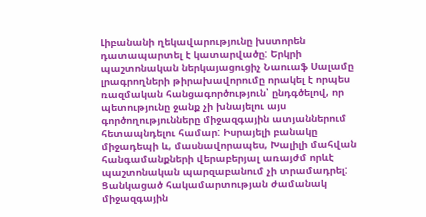Լիբանանի ղեկավարությունը խստորեն դատապարտել է կատարվածը: Երկրի պաշտոնական ներկայացուցիչ Նաուաֆ Սալամը լրագրողների թիրախավորումը որակել է որպես ռազմական հանցագործություն՝ ընդգծելով, որ պետությունը ջանք չի խնայելու այս գործողությունները միջազգային ատյաններում հետապնդելու համար: Իսրայելի բանակը միջադեպի և, մասնավորապես, Խալիլի մահվան հանգամանքների վերաբերյալ առայժմ որևէ պաշտոնական պարզաբանում չի տրամադրել:
Ցանկացած հակամարտության ժամանակ միջազգային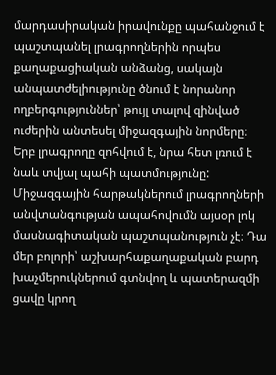մարդասիրական իրավունքը պահանջում է պաշտպանել լրագրողներին որպես քաղաքացիական անձանց, սակայն անպատժելիությունը ծնում է նորանոր ողբերգություններ՝ թույլ տալով զինված ուժերին անտեսել միջազգային նորմերը։
Երբ լրագրողը զոհվում է, նրա հետ լռում է նաև տվյալ պահի պատմությունը: Միջազգային հարթակներում լրագրողների անվտանգության ապահովումն այսօր լոկ մասնագիտական պաշտպանություն չէ։ Դա մեր բոլորի՝ աշխարհաքաղաքական բարդ խաչմերուկներում գտնվող և պատերազմի ցավը կրող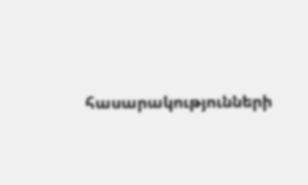հասարակությունների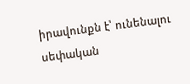իրավունքն է՝ ունենալու սեփական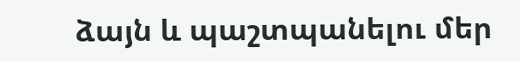ձայն և պաշտպանելու մեր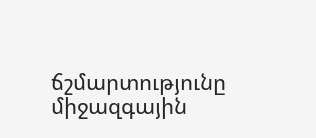ճշմարտությունը միջազգային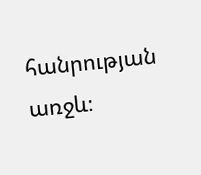հանրության առջև։